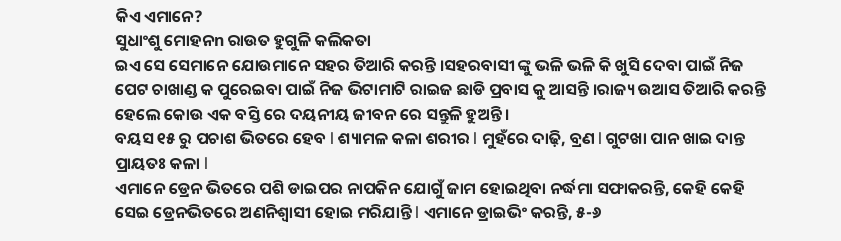କିଏ ଏମାନେ?
ସୁଧାଂଶୁ ମୋହନn ରାଉତ ହୁଗୁଳି କଲିକତା
ଇଏ ସେ ସେମାନେ ଯୋଉମାନେ ସହର ତିଆରି କରନ୍ତି ।ସହରବାସୀ ଙ୍କୁ ଭଳି ଭଳି କି ଖୁସି ଦେବା ପାଇଁ ନିଜ ପେଟ ଚାଖାଣ୍ଡ କ ପୁରେଇବା ପାଇଁ ନିଜ ଭିଟାମାଟି ରାଇଜ ଛାଡି ପ୍ରବାସ କୁ ଆସନ୍ତି ।ରାଜ୍ୟ ଉଆସ ତିଆରି କରନ୍ତି ହେଲେ କୋଉ ଏକ ବସ୍ତି ରେ ଦୟନୀୟ ଜୀବନ ରେ ସନ୍ତୁଳି ହୁଅନ୍ତି ।
ବୟସ ୧୫ ରୁ ପଚାଶ ଭିତରେ ହେବ l ଶ୍ୟାମଳ କଳା ଶରୀର l ମୁହଁରେ ଦାଢ଼ି, ବ୍ରଣ l ଗୁଟଖା ପାନ ଖାଇ ଦାନ୍ତ ପ୍ରାୟତଃ କଳା l
ଏମାନେ ଡ୍ରେନ ଭିତରେ ପଶି ଡାଇପର ନାପକିନ ଯୋଗୁଁ ଜାମ ହୋଇଥିବା ନର୍ଦ୍ଧମା ସଫାକରନ୍ତି, କେହି କେହି ସେଇ ଡ୍ରେନଭିତରେ ଅଣନିଶ୍ୱାସୀ ହୋଇ ମରିଯାନ୍ତି l ଏମାନେ ଡ୍ରାଇଭିଂ କରନ୍ତି, ୫-୬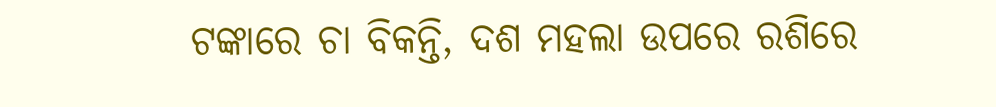ଟଙ୍କାରେ ଚା ବିକନ୍ତି, ଦଶ ମହଲା ଉପରେ ରଶିରେ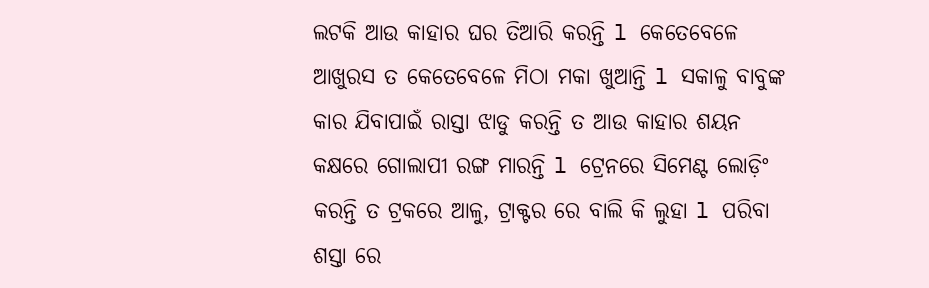ଲଟକି ଆଉ କାହାର ଘର ତିଆରି କରନ୍ତି l କେତେବେଳେ ଆଖୁରସ ତ କେତେବେଳେ ମିଠା ମକା ଖୁଆନ୍ତି l ସକାଳୁ ବାବୁଙ୍କ କାର ଯିବାପାଇଁ ରାସ୍ତା ଝାଡୁ କରନ୍ତି ତ ଆଉ କାହାର ଶୟନ କକ୍ଷରେ ଗୋଲାପୀ ରଙ୍ଗ ମାରନ୍ତି l ଟ୍ରେନରେ ସିମେଣ୍ଟ ଲୋଡ଼ିଂ କରନ୍ତି ତ ଟ୍ରକରେ ଆଳୁ, ଟ୍ରାକ୍ଟର ରେ ବାଲି କି ଲୁହା l ପରିବା ଶସ୍ତା ରେ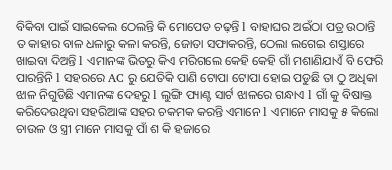ବିକିବା ପାଇଁ ସାଇକେଲ ଠେଲନ୍ତି କି ମୋପେଡ ଚଢ଼ନ୍ତି l ବାହାଘର ଅଇଁଠା ପତ୍ର ଉଠାନ୍ତି ତ କାହାର ବାଳ ଧଳାରୁ କଳା କରନ୍ତି, ଜୋତା ସଫାକରନ୍ତି, ଠେଲା ଲଗେଇ ଶସ୍ତାରେ ଖାଇବା ଦିଅନ୍ତି l ଏମାନଙ୍କ ଭିତରୁ କିଏ ମରିଗଲେ କେହି କେହି ଗାଁ ମଶାଣିଯାଏଁ ବି ଫେରି ପାରନ୍ତିନି l ସହରରେ AC ରୁ ଯେତିକି ପାଣି ଟୋପା ଟୋପା ହୋଇ ପଡୁଛି ତା ଠୁ ଅଧିକା ଝାଳ ନିଗୁଡିଛି ଏମାନଙ୍କ ଦେହରୁ l ଲୁଙ୍ଗି ପ୍ୟାଣ୍ଟ ସାର୍ଟ ଝାଳରେ ଗନ୍ଧାଏ l ଗାଁ କୁ ବିଷାକ୍ତ କରିଦେଉଥିବା ସହରିଆଙ୍କ ସହର ଚକମକ କରନ୍ତି ଏମାନେ l ଏମାନେ ମାସକୁ ୫ କିଲୋ ଚାଉଳ ଓ ସ୍ତ୍ରୀ ମାନେ ମାସକୁ ପାଁ ଶ କି ହଜାରେ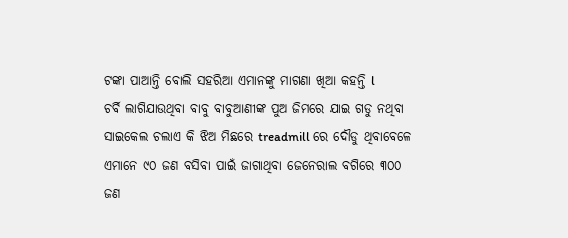ଟଙ୍କା ପାଆନ୍ତି ବୋଲି ସହରିଆ ଏମାନଙ୍କୁ ମାଗଣା ଖିଆ କହନ୍ତି l
ଚର୍ବି ଲାଗିଯାଉଥିବା ବାବୁ ବାବୁଆଣୀଙ୍କ ପୁଅ ଜିମରେ ଯାଇ ଗଡୁ ନଥିବା ସାଇକେଲ ଚଲାଏ କି ଝିଅ ମିଛରେ treadmill ରେ ଦୌଡୁ ଥିବାବେଳେ ଏମାନେ ୯୦ ଜଣ ବସିବା ପାଇଁ ଜାଗାଥିବା ଜେନେରାଲ ବଗିରେ ୩୦୦ ଜଣ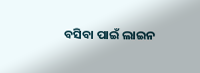ବସିବା ପାଇଁ ଲାଇନ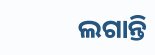ଲଗାନ୍ତି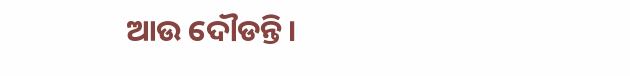ଆଉ ଦୌଡନ୍ତି।